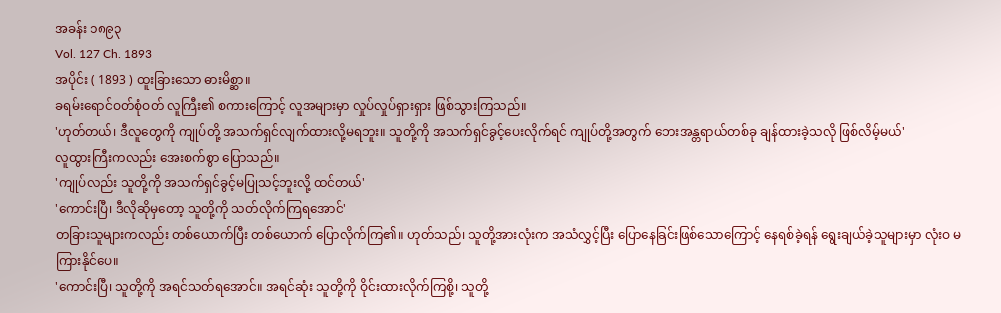အခန်း ၁၈၉၃
Vol. 127 Ch. 1893
အပိုင်း ( 1893 ) ထူးခြားသော ဓားမိစ္ဆာ။
ခရမ်းရောင်ဝတ်စုံဝတ် လူကြီး၏ စကားကြောင့် လူအများမှာ လှုပ်လှုပ်ရှားရှား ဖြစ်သွားကြသည်။
'ဟုတ်တယ်၊ ဒီလူတွေကို ကျုပ်တို့ အသက်ရှင်လျက်ထားလို့မရဘူး။ သူတို့ကို အသက်ရှင်ခွင့်ပေးလိုက်ရင် ကျုပ်တို့အတွက် ဘေးအန္တရာယ်တစ်ခု ချန်ထားခဲ့သလို ဖြစ်လိမ့်မယ်'
လူထွားကြီးကလည်း အေးစက်စွာ ပြောသည်။
'ကျုပ်လည်း သူတို့ကို အသက်ရှင်ခွင့်မပြုသင့်ဘူးလို့ ထင်တယ်'
'ကောင်းပြီ၊ ဒီလိုဆိုမှတော့ သူတို့ကို သတ်လိုက်ကြရအောင်'
တခြားသူများကလည်း တစ်ယောက်ပြီး တစ်ယောက် ပြောလိုက်ကြ၏။ ဟုတ်သည်၊ သူတို့အားလုံးက အသံလွှင့်ပြီး ပြောနေခြင်းဖြစ်သောကြောင့် နေရစ်ခဲ့ရန် ရွေးချယ်ခဲ့သူများမှာ လုံးဝ မကြားနိုင်ပေ။
'ကောင်းပြီ၊ သူတို့ကို အရင်သတ်ရအောင်။ အရင်ဆုံး သူတို့ကို ဝိုင်းထားလိုက်ကြစို့၊ သူတို့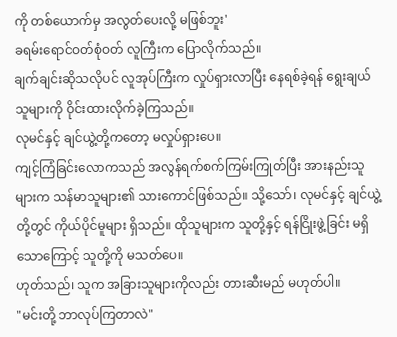ကို တစ်ယောက်မှ အလွတ်ပေးလို့ မဖြစ်ဘူး'
ခရမ်းရောင်ဝတ်စုံဝတ် လူကြီးက ပြောလိုက်သည်။
ချက်ချင်းဆိုသလိုပင် လူအုပ်ကြီးက လှုပ်ရှားလာပြီး နေရစ်ခဲ့ရန် ရွေးချယ်သူများကို ဝိုင်းထားလိုက်ခဲ့ကြသည်။
လုမင်နှင့် ချင်ယွဲ့တို့ကတော့ မလှုပ်ရှားပေ။
ကျင့်ကြံခြင်းလောကသည် အလွန်ရက်စက်ကြမ်းကြုတ်ပြီး အားနည်းသူများက သန်မာသူများ၏ သားကောင်ဖြစ်သည်။ သို့သော်၊ လုမင်နှင့် ချင်ယွဲ့တို့တွင် ကိုယ်ပိုင်မူများ ရှိသည်။ ထိုသူများက သူတို့နှင့် ရန်ငြိုးဖွဲ့ခြင်း မရှိသောကြောင့် သူတို့ကို မသတ်ပေ။
ဟုတ်သည်၊ သူက အခြားသူများကိုလည်း တားဆီးမည် မဟုတ်ပါ။
"မင်းတို့ ဘာလုပ်ကြတာလဲ"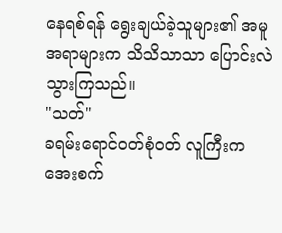နေရစ်ရန် ရွေးချယ်ခဲ့သူများ၏ အမူအရာများက သိသိသာသာ ပြောင်းလဲသွားကြသည်။
"သတ်"
ခရမ်းရောင်ဝတ်စုံဝတ် လူကြီးက အေးစက်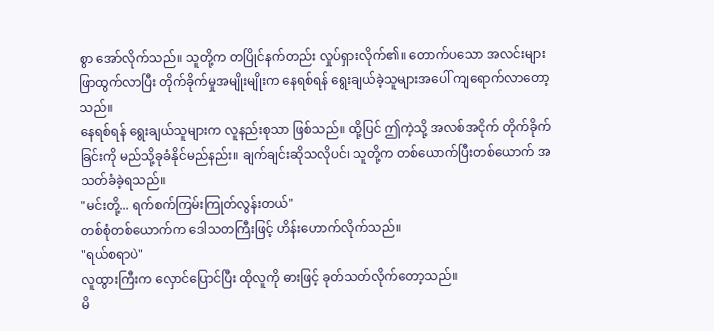စွာ အော်လိုက်သည်။ သူတို့က တပြိုင်နက်တည်း လှုပ်ရှားလိုက်၏။ တောက်ပသော အလင်းများ ဖြာထွက်လာပြီး တိုက်ခိုက်မှုအမျိုးမျိုးက နေရစ်ရန် ရွေးချယ်ခဲ့သူများအပေါ် ကျရောက်လာတော့သည်။
နေရစ်ရန် ရွေးချယ်သူများက လူနည်းစုသာ ဖြစ်သည်။ ထို့ပြင် ဤကဲ့သို့ အလစ်အငိုက် တိုက်ခိုက်ခြင်းကို မည်သို့ခုခံနိုင်မည်နည်း။ ချက်ချင်းဆိုသလိုပင်၊ သူတို့က တစ်ယောက်ပြီးတစ်ယောက် အသတ်ခံခဲ့ရသည်။
"မင်းတို့... ရက်စက်ကြမ်းကြုတ်လွန်းတယ်"
တစ်စုံတစ်ယောက်က ဒေါသတကြီးဖြင့် ဟိန်းဟောက်လိုက်သည်။
"ရယ်စရာပဲ"
လူထွားကြီးက လှောင်ပြောင်ပြီး ထိုလူကို ဓားဖြင့် ခုတ်သတ်လိုက်တော့သည်။
မိ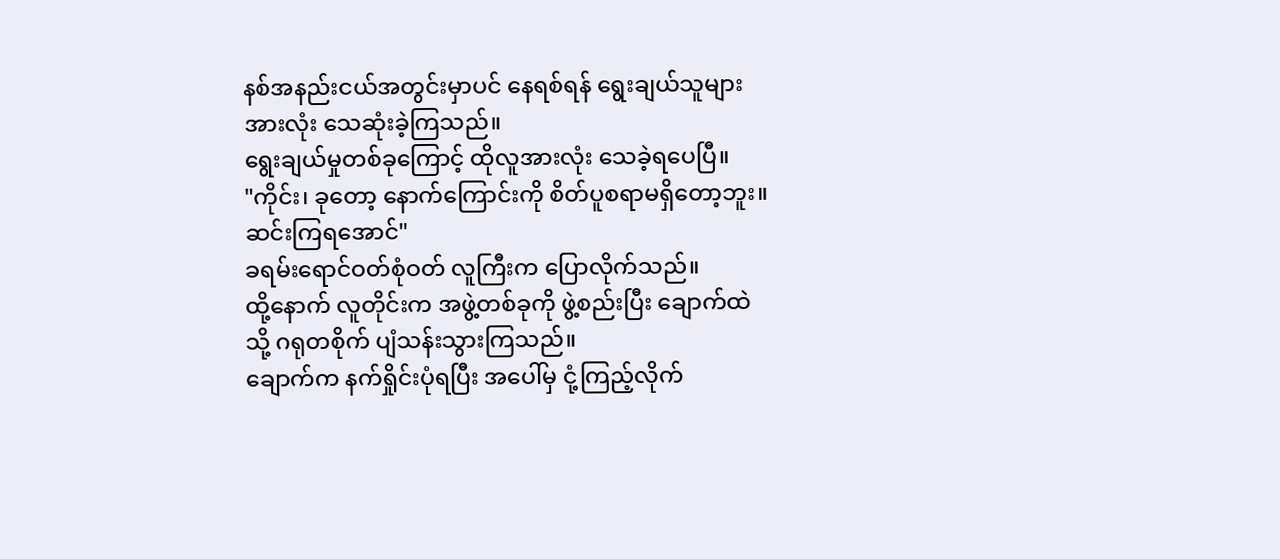နစ်အနည်းငယ်အတွင်းမှာပင် နေရစ်ရန် ရွေးချယ်သူများ အားလုံး သေဆုံးခဲ့ကြသည်။
ရွေးချယ်မှုတစ်ခုကြောင့် ထိုလူအားလုံး သေခဲ့ရပေပြီ။
"ကိုင်း၊ ခုတော့ နောက်ကြောင်းကို စိတ်ပူစရာမရှိတော့ဘူး။ ဆင်းကြရအောင်"
ခရမ်းရောင်ဝတ်စုံဝတ် လူကြီးက ပြောလိုက်သည်။
ထို့နောက် လူတိုင်းက အဖွဲ့တစ်ခုကို ဖွဲ့စည်းပြီး ချောက်ထဲသို့ ဂရုတစိုက် ပျံသန်းသွားကြသည်။
ချောက်က နက်ရှိုင်းပုံရပြီး အပေါ်မှ ငုံ့ကြည့်လိုက်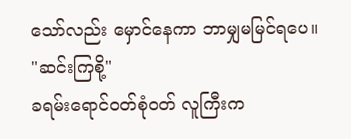သော်လည်း မှောင်နေကာ ဘာမျှမမြင်ရပေ။
"ဆင်းကြစို့"
ခရမ်းရောင်ဝတ်စုံဝတ် လူကြီးက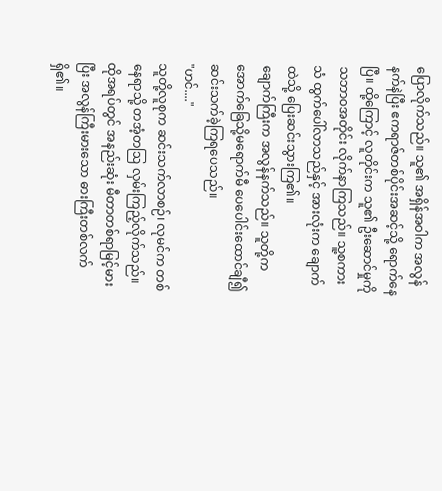ပြောလိုက်သည်။ သူ၏ အရှိန်အဝါက အလွန်နက်နဲပြီး ဧကရာဇ်တစ်ပိုင်းအဆင့်သို့ ရောက်နေပြီ။ ထို့ကြောင့် လူတိုင်းက သူ၏ ဦးဆောင်မှုကို သဘာဝအတိုင်း လိုက်နာကြသည်။ သူ့စကားသံ ထွက်ပေါ်လာသည်နှင့် အားလုံးက ချောက်ထဲသို့ ပြေးဆင်းသွားကြ၏။
ချောက်ကြီးက အလွန်နက်သည်။ သူတို့က အောက်ခြေသို့မရောက်မီ ပေပေါင်းထောင်ချီ၍ ဆင်းသက်ခဲ့ကြရပေသည်။
"ဟင်...."
သူတို့လူစုက ဆင်းသက်လာစဉ်၊ လုမင်က တစ်နေရာသို့ တအံ့တဩ လှမ်းကြည့်လိုက်သည်။
ထိုအရပ်တွင် အနည်းဆုံး မီတာတစ်ရာမြင့်မားပြီး အလွန်ကြီးမားသော ဓားကြီးတစ်လက် ရှိ၏။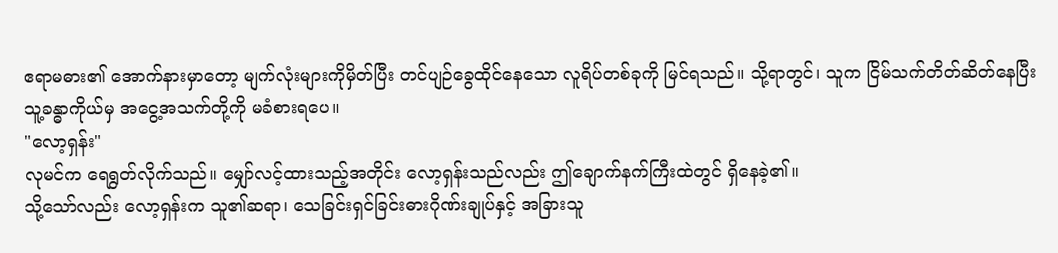ဧရာမဓား၏ အောက်နားမှာတော့ မျက်လုံးများကိုမှိတ်ပြီး တင်ပျဉ်ခွေထိုင်နေသော လူရိပ်တစ်ခုကို မြင်ရသည်။ သို့ရာတွင်၊ သူက ငြိမ်သက်တိတ်ဆိတ်နေပြီး သူ့ခန္ဓာကိုယ်မှ အငွေ့အသက်တို့ကို မခံစားရပေ။
"လော့ရှန်း"
လုမင်က ရေရွတ်လိုက်သည်။ မျှော်လင့်ထားသည့်အတိုင်း လော့ရှန်းသည်လည်း ဤချောက်နက်ကြီးထဲတွင် ရှိနေခဲ့၏။
သို့သော်လည်း လော့ရှန်းက သူ၏ဆရာ၊ သေခြင်းရှင်ခြင်းဓားဂိုဏ်းချုပ်နှင့် အခြားသူ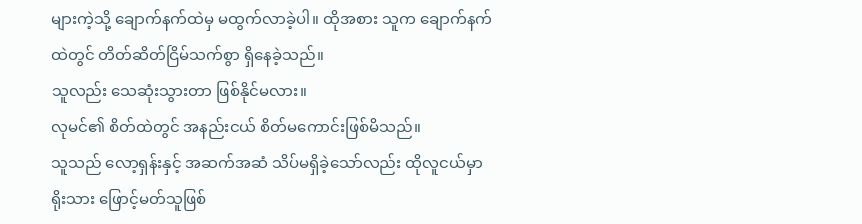များကဲ့သို့ ချောက်နက်ထဲမှ မထွက်လာခဲ့ပါ။ ထိုအစား သူက ချောက်နက်ထဲတွင် တိတ်ဆိတ်ငြိမ်သက်စွာ ရှိနေခဲ့သည်။
သူလည်း သေဆုံးသွားတာ ဖြစ်နိုင်မလား။
လုမင်၏ စိတ်ထဲတွင် အနည်းငယ် စိတ်မကောင်းဖြစ်မိသည်။
သူသည် လော့ရှန်းနှင့် အဆက်အဆံ သိပ်မရှိခဲ့သော်လည်း ထိုလူငယ်မှာ ရိုးသား ဖြောင့်မတ်သူဖြစ်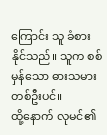ကြောင်း သူ ခံစားနိုင်သည်။ သူက စစ်မှန်သော ဓားသမားတစ်ဦးပင်။
ထို့နောက် လုမင်၏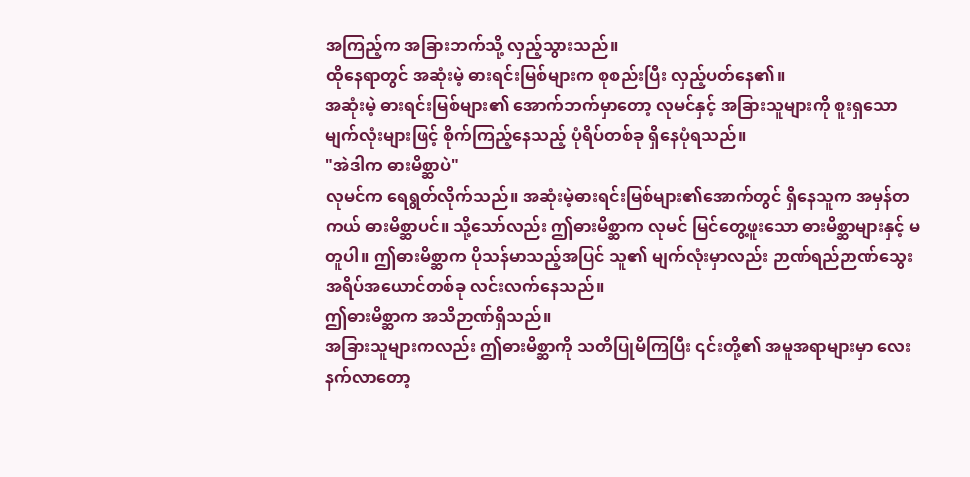အကြည့်က အခြားဘက်သို့ လှည့်သွားသည်။
ထိုနေရာတွင် အဆုံးမဲ့ ဓားရင်းမြစ်များက စုစည်းပြီး လှည့်ပတ်နေ၏။
အဆုံးမဲ့ ဓားရင်းမြစ်များ၏ အောက်ဘက်မှာတော့ လုမင်နှင့် အခြားသူများကို စူးရှသော မျက်လုံးများဖြင့် စိုက်ကြည့်နေသည့် ပုံရိပ်တစ်ခု ရှိနေပုံရသည်။
"အဲဒါက ဓားမိစ္ဆာပဲ"
လုမင်က ရေရွတ်လိုက်သည်။ အဆုံးမဲ့ဓားရင်းမြစ်များ၏အောက်တွင် ရှိနေသူက အမှန်တကယ် ဓားမိစ္ဆာပင်။ သို့သော်လည်း ဤဓားမိစ္ဆာက လုမင် မြင်တွေ့ဖူးသော ဓားမိစ္ဆာများနှင့် မတူပါ။ ဤဓားမိစ္ဆာက ပိုသန်မာသည့်အပြင် သူ၏ မျက်လုံးမှာလည်း ဉာဏ်ရည်ဉာဏ်သွေး အရိပ်အယောင်တစ်ခု လင်းလက်နေသည်။
ဤဓားမိစ္ဆာက အသိဉာဏ်ရှိသည်။
အခြားသူများကလည်း ဤဓားမိစ္ဆာကို သတိပြုမိကြပြီး ၎င်းတို့၏ အမူအရာများမှာ လေးနက်လာတော့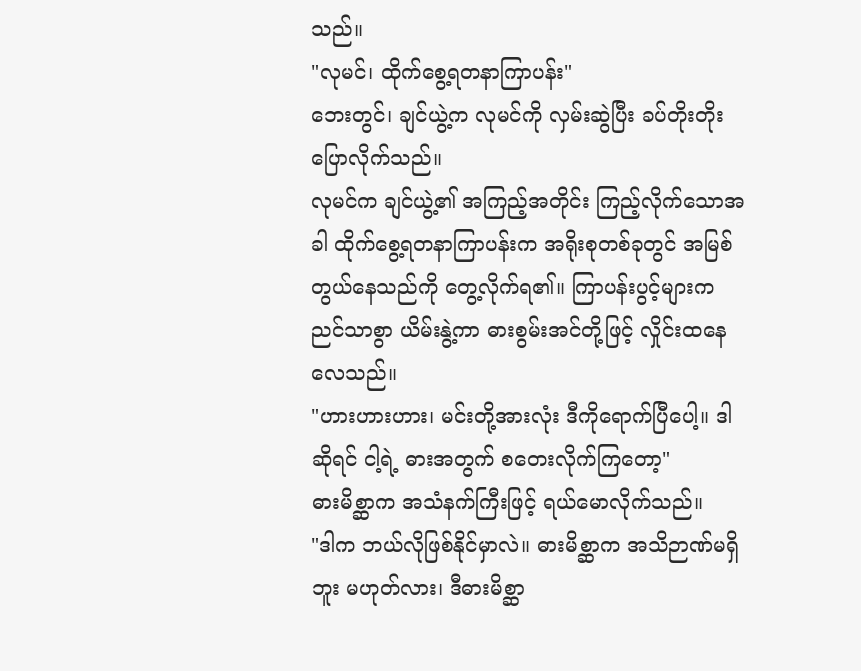သည်။
"လုမင်၊ ထိုက်စွေ့ရတနာကြာပန်း"
ဘေးတွင်၊ ချင်ယွဲ့က လုမင်ကို လှမ်းဆွဲပြီး ခပ်တိုးတိုး ပြောလိုက်သည်။
လုမင်က ချင်ယွဲ့၏ အကြည့်အတိုင်း ကြည့်လိုက်သောအခါ ထိုက်စွေ့ရတနာကြာပန်းက အရိုးစုတစ်ခုတွင် အမြစ်တွယ်နေသည်ကို တွေ့လိုက်ရ၏။ ကြာပန်းပွင့်များက ညင်သာစွာ ယိမ်းနွဲ့ကာ ဓားစွမ်းအင်တို့ဖြင့် လှိုင်းထနေလေသည်။
"ဟားဟားဟား၊ မင်းတို့အားလုံး ဒီကိုရောက်ပြီပေါ့။ ဒါဆိုရင် ငါ့ရဲ့ ဓားအတွက် စတေးလိုက်ကြတော့"
ဓားမိစ္ဆာက အသံနက်ကြီးဖြင့် ရယ်မောလိုက်သည်။
"ဒါက ဘယ်လိုဖြစ်နိုင်မှာလဲ။ ဓားမိစ္ဆာက အသိဉာဏ်မရှိဘူး မဟုတ်လား၊ ဒီဓားမိစ္ဆာ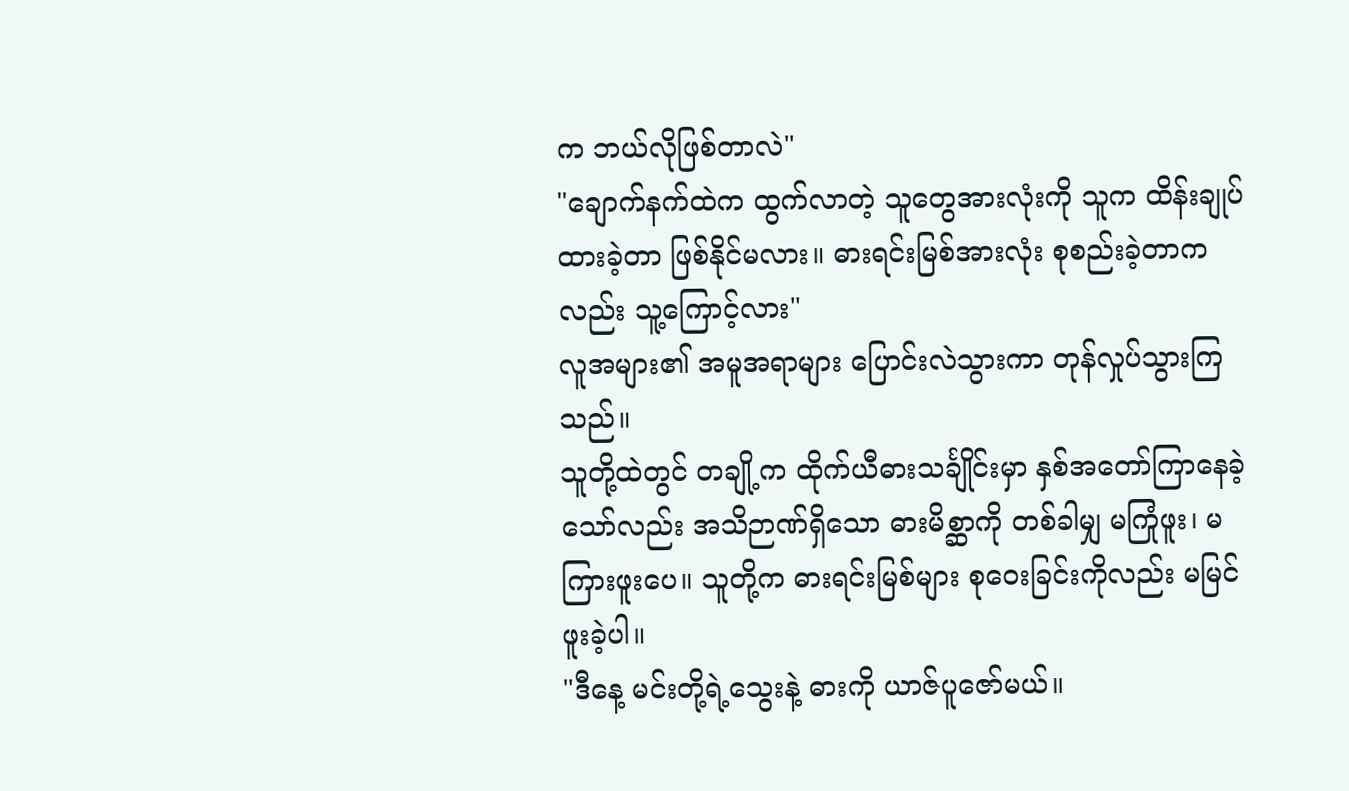က ဘယ်လိုဖြစ်တာလဲ"
"ချောက်နက်ထဲက ထွက်လာတဲ့ သူတွေအားလုံးကို သူက ထိန်းချုပ်ထားခဲ့တာ ဖြစ်နိုင်မလား။ ဓားရင်းမြစ်အားလုံး စုစည်းခဲ့တာကလည်း သူ့ကြောင့်လား"
လူအများ၏ အမူအရာများ ပြောင်းလဲသွားကာ တုန်လှုပ်သွားကြသည်။
သူတို့ထဲတွင် တချို့က ထိုက်ယီဓားသင်္ချိုင်းမှာ နှစ်အတော်ကြာနေခဲ့သော်လည်း အသိဉာဏ်ရှိသော ဓားမိစ္ဆာကို တစ်ခါမျှ မကြုံဖူး၊ မကြားဖူးပေ။ သူတို့က ဓားရင်းမြစ်များ စုဝေးခြင်းကိုလည်း မမြင်ဖူးခဲ့ပါ။
"ဒီနေ့ မင်းတို့ရဲ့သွေးနဲ့ ဓားကို ယာဇ်ပူဇော်မယ်။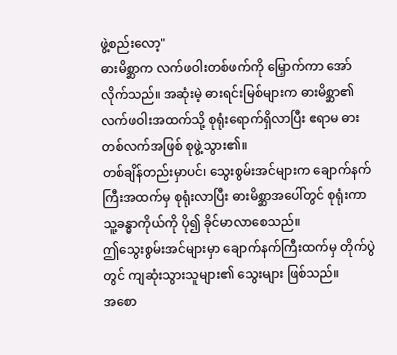ဖွဲ့စည်းလော့"
ဓားမိစ္ဆာက လက်ဖဝါးတစ်ဖက်ကို မြှောက်ကာ အော်လိုက်သည်။ အဆုံးမဲ့ ဓားရင်းမြစ်များက ဓားမိစ္ဆာ၏ လက်ဖဝါးအထက်သို့ စုရုံးရောက်ရှိလာပြီး ဧရာမ ဓားတစ်လက်အဖြစ် စုဖွဲ့သွား၏။
တစ်ချိန်တည်းမှာပင်၊ သွေးစွမ်းအင်များက ချောက်နက်ကြီးအထက်မှ စုရုံးလာပြီး ဓားမိစ္ဆာအပေါ်တွင် စုရုံးကာ သူ့ခန္ဓာကိုယ်ကို ပို၍ ခိုင်မာလာစေသည်။
ဤသွေးစွမ်းအင်များမှာ ချောက်နက်ကြီးထက်မှ တိုက်ပွဲတွင် ကျဆုံးသွားသူများ၏ သွေးများ ဖြစ်သည်။
အစော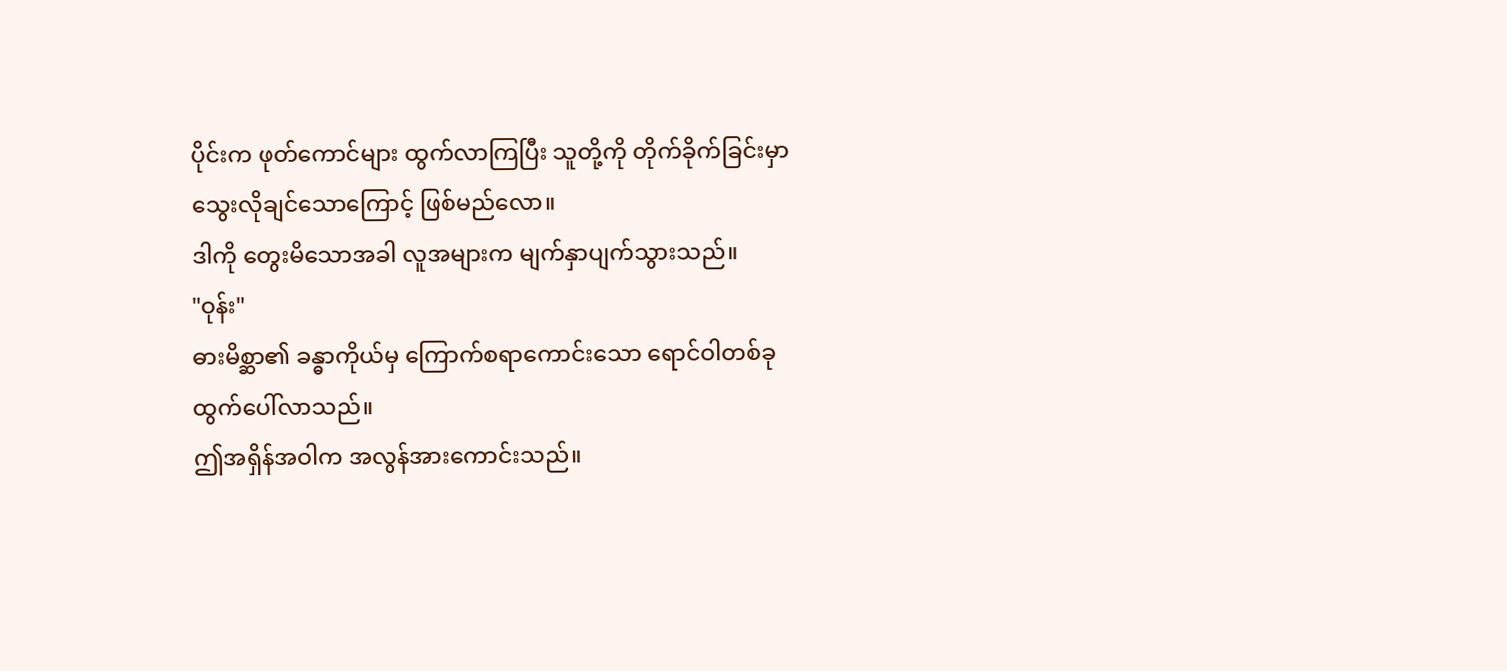ပိုင်းက ဖုတ်ကောင်များ ထွက်လာကြပြီး သူတို့ကို တိုက်ခိုက်ခြင်းမှာ သွေးလိုချင်သောကြောင့် ဖြစ်မည်လော။
ဒါကို တွေးမိသောအခါ လူအများက မျက်နှာပျက်သွားသည်။
"ဝုန်း"
ဓားမိစ္ဆာ၏ ခန္ဓာကိုယ်မှ ကြောက်စရာကောင်းသော ရောင်ဝါတစ်ခု ထွက်ပေါ်လာသည်။
ဤအရှိန်အဝါက အလွန်အားကောင်းသည်။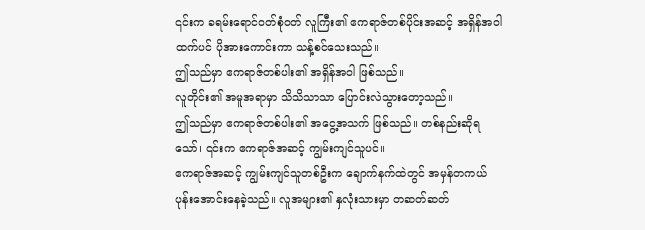၎င်းက ခရမ်းရောင်ဝတ်စုံဝတ် လူကြီး၏ ဧကရာဇ်တစ်ပိုင်းအဆင့် အရှိန်အဝါထက်ပင် ပိုအားကောင်းကာ သန့်စင်သေးသည်။
ဤသည်မှာ ဧကရာဇ်တစ်ပါး၏ အရှိန်အဝါ ဖြစ်သည်။
လူတိုင်း၏ အမူအရာမှာ သိသိသာသာ ပြောင်းလဲသွားတော့သည်။
ဤသည်မှာ ဧကရာဇ်တစ်ပါး၏ အငွေ့အသက် ဖြစ်သည်။ တစ်နည်းဆိုရသော်၊ ၎င်းက ဧကရာဇ်အဆင့် ကျွမ်းကျင်သူပင်။
ဧကရာဇ်အဆင့် ကျွမ်းကျင်သူတစ်ဦးက ချောက်နက်ထဲတွင် အမှန်တကယ် ပုန်းအောင်းနေခဲ့သည်။ လူအများ၏ နှလုံးသားမှာ တဆတ်ဆတ်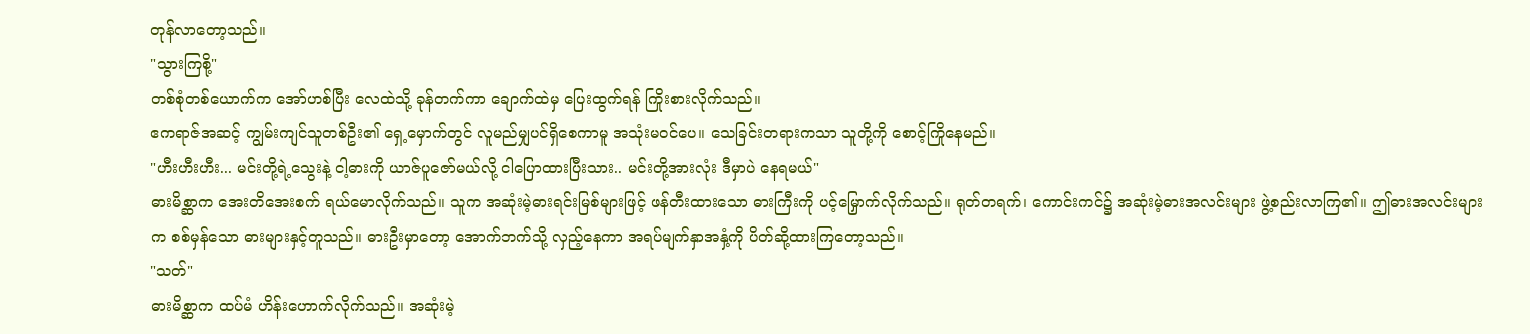တုန်လာတော့သည်။
"သွားကြစို့"
တစ်စုံတစ်ယောက်က အော်ဟစ်ပြီး လေထဲသို့ ခုန်တက်ကာ ချောက်ထဲမှ ပြေးထွက်ရန် ကြိုးစားလိုက်သည်။
ဧကရာဇ်အဆင့် ကျွမ်းကျင်သူတစ်ဦး၏ ရှေ့မှောက်တွင် လူမည်မျှပင်ရှိစေကာမူ အသုံးမဝင်ပေ။ သေခြင်းတရားကသာ သူတို့ကို စောင့်ကြိုနေမည်။
"ဟီးဟီးဟီး... မင်းတို့ရဲ့သွေးနဲ့ ငါ့ဓားကို ယာဇ်ပူဇော်မယ်လို့ ငါပြောထားပြီးသား.. မင်းတို့အားလုံး ဒီမှာပဲ နေရမယ်"
ဓားမိစ္ဆာက အေးတိအေးစက် ရယ်မောလိုက်သည်။ သူက အဆုံးမဲ့ဓားရင်းမြစ်များဖြင့် ဖန်တီးထားသော ဓားကြီးကို ပင့်မြှောက်လိုက်သည်။ ရုတ်တရက်၊ ကောင်းကင်၌ အဆုံးမဲ့ဓားအလင်းများ ဖွဲ့စည်းလာကြ၏။ ဤဓားအလင်းများက စစ်မှန်သော ဓားများနှင့်တူသည်။ ဓားဦးမှာတော့ အောက်ဘက်သို့ လှည့်နေကာ အရပ်မျက်နှာအနှံ့ကို ပိတ်ဆို့ထားကြတော့သည်။
"သတ်"
ဓားမိစ္ဆာက ထပ်မံ ဟိန်းဟောက်လိုက်သည်။ အဆုံးမဲ့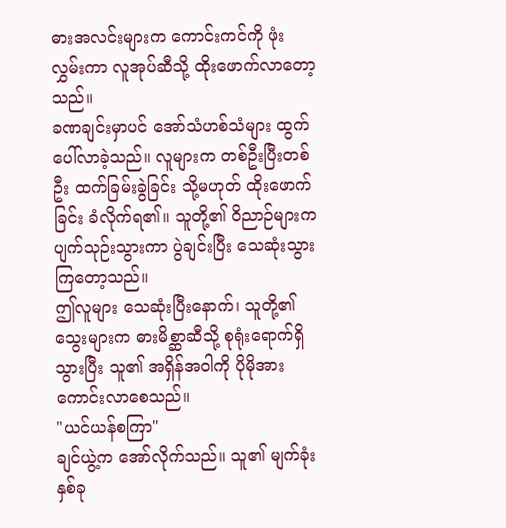ဓားအလင်းများက ကောင်းကင်ကို ဖုံးလွှမ်းကာ လူအုပ်ဆီသို့ ထိုးဖောက်လာတော့သည်။
ခဏချင်းမှာပင် အော်သံဟစ်သံများ ထွက်ပေါ်လာခဲ့သည်။ လူများက တစ်ဦးပြီးတစ်ဦး ထက်ခြမ်းခွဲခြင်း သို့မဟုတ် ထိုးဖောက်ခြင်း ခံလိုက်ရ၏။ သူတို့၏ ဝိညာဉ်များက ပျက်သုဉ်းသွားကာ ပွဲချင်းပြီး သေဆုံးသွားကြတော့သည်။
ဤလူများ သေဆုံးပြီးနောက်၊ သူတို့၏ သွေးများက ဓားမိစ္ဆာဆီသို့ စုရုံးရောက်ရှိသွားပြီး သူ၏ အရှိန်အဝါကို ပိုမိုအားကောင်းလာစေသည်။
"ယင်ယန်စကြာ"
ချင်ယွဲ့က အော်လိုက်သည်။ သူ၏ မျက်ခုံးနှစ်ခု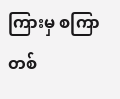ကြားမှ စကြာတစ်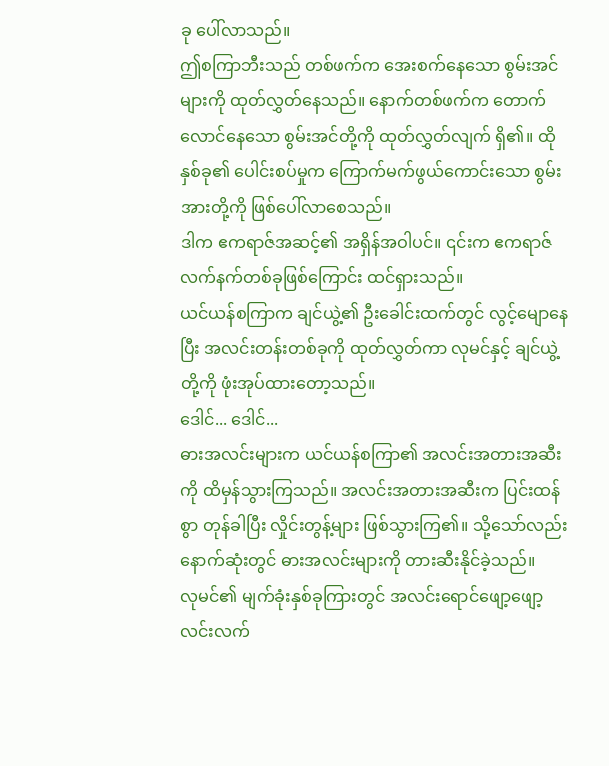ခု ပေါ်လာသည်။
ဤစကြာဘီးသည် တစ်ဖက်က အေးစက်နေသော စွမ်းအင်များကို ထုတ်လွှတ်နေသည်။ နောက်တစ်ဖက်က တောက်လောင်နေသော စွမ်းအင်တို့ကို ထုတ်လွှတ်လျက် ရှိ၏။ ထိုနှစ်ခု၏ ပေါင်းစပ်မှုက ကြောက်မက်ဖွယ်ကောင်းသော စွမ်းအားတို့ကို ဖြစ်ပေါ်လာစေသည်။
ဒါက ဧကရာဇ်အဆင့်၏ အရှိန်အဝါပင်။ ၎င်းက ဧကရာဇ်လက်နက်တစ်ခုဖြစ်ကြောင်း ထင်ရှားသည်။
ယင်ယန်စကြာက ချင်ယွဲ့၏ ဦးခေါင်းထက်တွင် လွင့်မျောနေပြီး အလင်းတန်းတစ်ခုကို ထုတ်လွှတ်ကာ လုမင်နှင့် ချင်ယွဲ့တို့ကို ဖုံးအုပ်ထားတော့သည်။
ဒေါင်... ဒေါင်...
ဓားအလင်းများက ယင်ယန်စကြာ၏ အလင်းအတားအဆီးကို ထိမှန်သွားကြသည်။ အလင်းအတားအဆီးက ပြင်းထန်စွာ တုန်ခါပြီး လှိုင်းတွန့်များ ဖြစ်သွားကြ၏။ သို့သော်လည်း နောက်ဆုံးတွင် ဓားအလင်းများကို တားဆီးနိုင်ခဲ့သည်။
လုမင်၏ မျက်ခုံးနှစ်ခုကြားတွင် အလင်းရောင်ဖျော့ဖျော့ လင်းလက်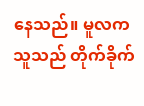နေသည်။ မူလက သူသည် တိုက်ခိုက်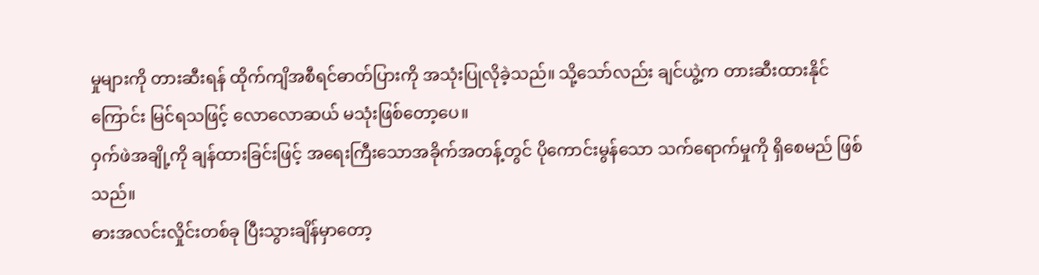မှုများကို တားဆီးရန် ထိုက်ကျိအစီရင်ဓာတ်ပြားကို အသုံးပြုလိုခဲ့သည်။ သို့သော်လည်း ချင်ယွဲ့က တားဆီးထားနိုင်ကြောင်း မြင်ရသဖြင့် လောလောဆယ် မသုံးဖြစ်တော့ပေ။
ဝှက်ဖဲအချို့ကို ချန်ထားခြင်းဖြင့် အရေးကြီးသောအခိုက်အတန့်တွင် ပိုကောင်းမွန်သော သက်ရောက်မှုကို ရှိစေမည် ဖြစ်သည်။
ဓားအလင်းလှိုင်းတစ်ခု ပြီးသွားချိန်မှာတော့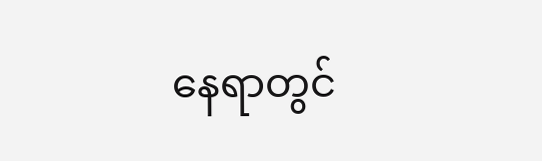နေရာတွင်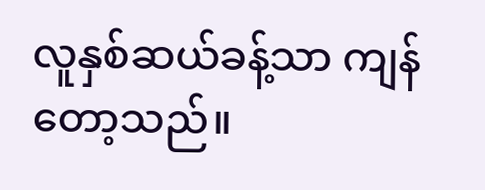လူနှစ်ဆယ်ခန့်သာ ကျန်တော့သည်။